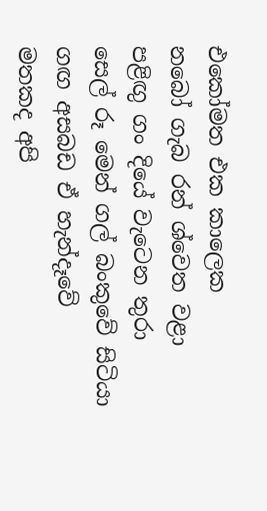එකෝමත එක කාලෙක
නබෝ ගැබ රන් ශ්වෙත වළා
පළිඟු ගං දියේ වැටෙන තුරා
සෙල් රූ මෙන් ගල් බංකුවේ සිටියා
ගඟ අසබඩ ඒ හැන්දෑවේ
මතකද අපි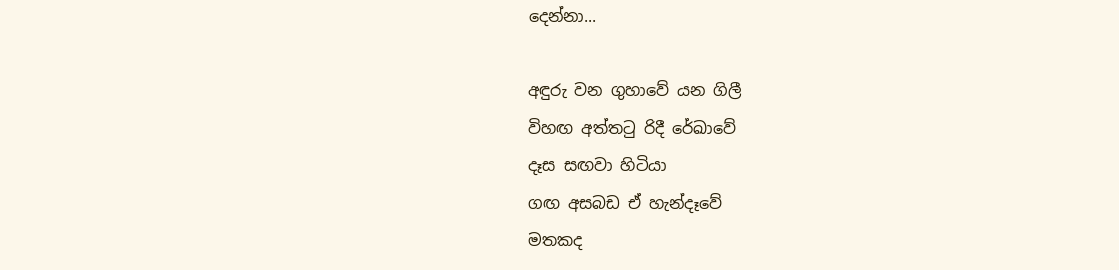දෙන්නා...

අඳුරු වන ගුහාවේ යන ගිලී
විහඟ අත්ත‍ටු රිදී රේඛාවේ
දෑස සඟවා හිටියා
ගඟ අසබඩ ඒ හැන්දෑවේ
මතකද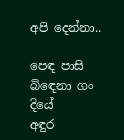අපි දෙන්නා..

පෙඳ පාසි බි‍ඳෙනා ගං දියේ
අඳුර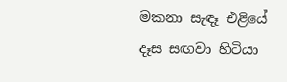මකනා සැඳෑ එළියේ
දෑස සඟවා හිටියා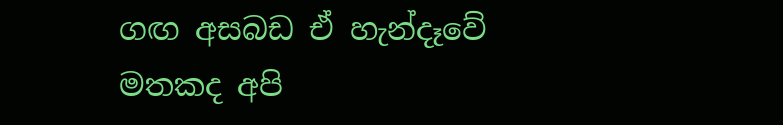ගඟ අසබඩ ඒ හැන්දෑවේ
මතකද අපි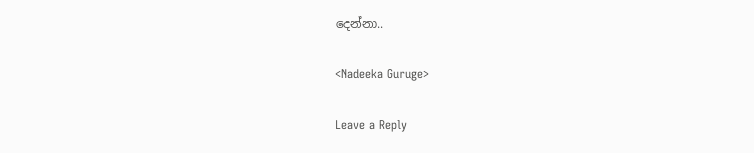දෙන්නා..

<Nadeeka Guruge>

Leave a Reply